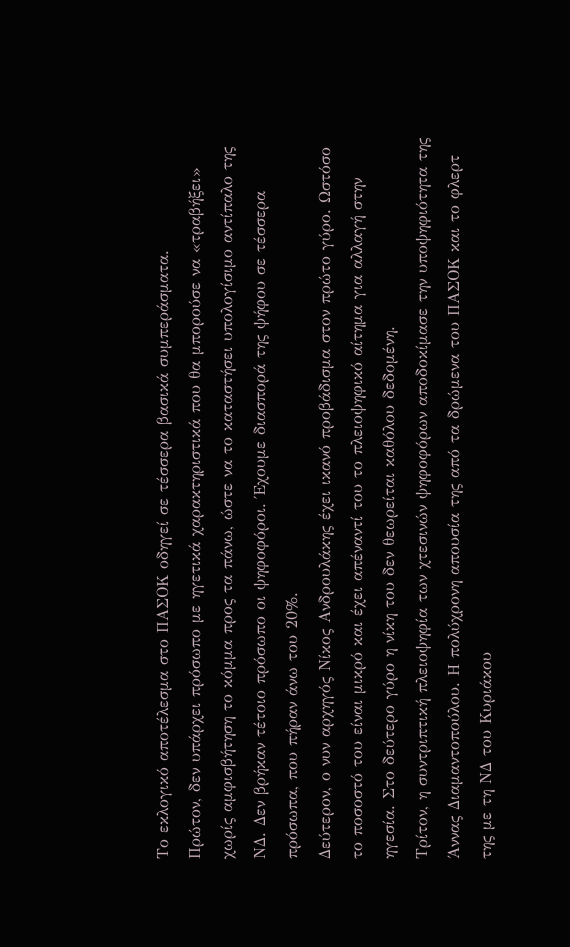Το εκλογικό αποτέλεσμα στο ΠΑΣΟΚ οδηγεί σε τέσσερα βασικά συμπεράσματα.
Πρώτον, δεν υπάρχει πρόσωπο με ηγετικά χαρακτηριστικά που θα μπορούσε να «τραβήξει» χωρίς αμφισβήτηση το κόμμα προς τα πάνω, ώστε να το καταστήσει υπολογίσιμο αντίπαλο της ΝΔ. Δεν βρήκαν τέτοιο πρόσωπο οι ψηφοφόροι. Έχουμε διασπορά της ψήφου σε τέσσερα πρόσωπα, που πήραν άνω του 20%.
Δεύτερον, ο νυν αρχηγός Νίκος Ανδρουλάκης έχει ικανό προβάδισμα στον πρώτο γύρο. Ωστόσο το ποσοστό του είναι μικρό και έχει απέναντί του το πλειοψηφικό αίτημα για αλλαγή στην ηγεσία. Στο δεύτερο γύρο η νίκη του δεν θεωρείται καθόλου δεδομένη.
Τρίτον, η συντριπτική πλειοψηφία των χτεσινών ψηφοφόρων αποδοκίμασε την υποψηφιότητα της Άννας Διαμαντοπούλου. Η πολύχρονη απουσία της από τα δρώμενα του ΠΑΣΟΚ και το φλερτ της με τη ΝΔ του Κυριάκου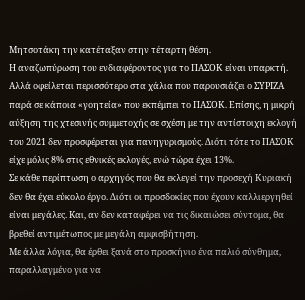Μητσοτάκη την κατέταξαν στην τέταρτη θέση.
Η αναζωπύρωση του ενδιαφέροντος για το ΠΑΣΟΚ είναι υπαρκτή. Αλλά οφείλεται περισσότερο στα χάλια που παρουσιάζει ο ΣΥΡΙΖΑ παρά σε κάποια «γοητεία» που εκπέμπει το ΠΑΣΟΚ. Επίσης, η μικρή αύξηση της χτεσινής συμμετοχής σε σχέση με την αντίστοιχη εκλογή του 2021 δεν προσφέρεται για πανηγυρισμούς. Διότι τότε το ΠΑΣΟΚ είχε μόλις 8% στις εθνικές εκλογές, ενώ τώρα έχει 13%.
Σε κάθε περίπτωση ο αρχηγός που θα εκλεγεί την προσεχή Κυριακή δεν θα έχει εύκολο έργο. Διότι οι προσδοκίες που έχουν καλλιεργηθεί είναι μεγάλες. Kαι, αν δεν καταφέρει να τις δικαιώσει σύντομα, θα βρεθεί αντιμέτωπος με μεγάλη αμφισβήτηση.
Με άλλα λόγια, θα έρθει ξανά στο προσκήνιο ένα παλιό σύνθημα, παραλλαγμένο για να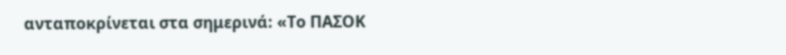ανταποκρίνεται στα σημερινά: «Το ΠΑΣΟΚ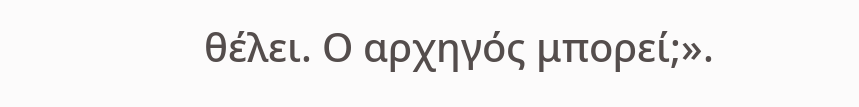θέλει. Ο αρχηγός μπορεί;».